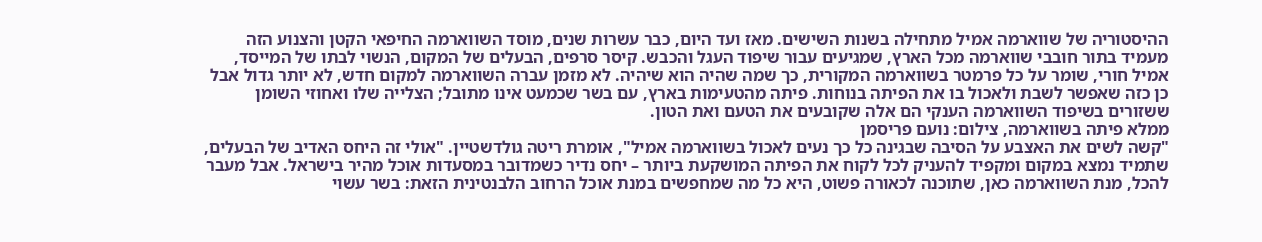ההיסטוריה של שווארמה אמיל מתחילה בשנות השישים. מאז ועד היום, כבר עשרות שנים, מוסד השווארמה החיפאי הקטן והצנוע הזה מעמיד בתור חובבי שווארמה מכל הארץ, שמגיעים עבור שיפוד העגל והכבש. קיסר סרפים, הבעלים של המקום, הנשוי לבתו של המייסד, אמיל חורי, שומר על כל פרמטר בשווארמה המקורית, כך שמה שהיה הוא שיהיה. לא מזמן עברה השווארמה למקום חדש, לא יותר גדול אבל כן כזה שאפשר לשבת ולאכול בו את הפיתה בנוחות. פיתה מהטעימות בארץ, עם בשר שכמעט אינו מתובל; הצלייה שלו ואחוזי השומן ששזורים בשיפוד השווארמה הענקי הם אלה שקובעים את הטעם ואת הטון.
ממלא פיתה בשווארמה, צילום: נועם פריסמן
"קשה לשים את האצבע על הסיבה שבגינה כל כך נעים לאכול בשווארמה אמיל", אומרת ריטה גולדשטיין. "אולי זה היחס האדיב של הבעלים, שתמיד נמצא במקום ומקפיד להעניק לכל לקוח את הפיתה המושקעת ביותר – יחס נדיר כשמדובר במסעדות אוכל מהיר בישראל. אבל מעבר להכל, מנת השווארמה כאן, שתוכנה לכאורה פשוט, היא כל מה שמחפשים במנת אוכל הרחוב הלבנטינית הזאת: בשר עשוי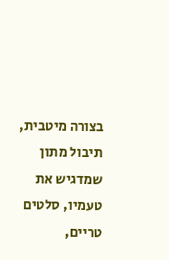בצורה מיטבית, תיבול מתון שמדגיש את טעמיו, סלטים טריים,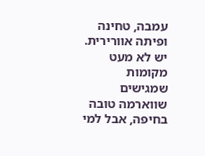עמבה, טחינה ופיתה אוורירית. יש לא מעט מקומות שמגישים שווארמה טובה בחיפה, אבל למי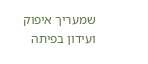שמעריך איפוק ועידון בפיתה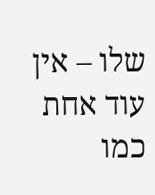שלו – אין עוד אחת כמו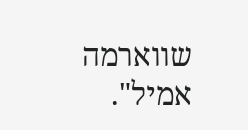שווארמה אמיל".